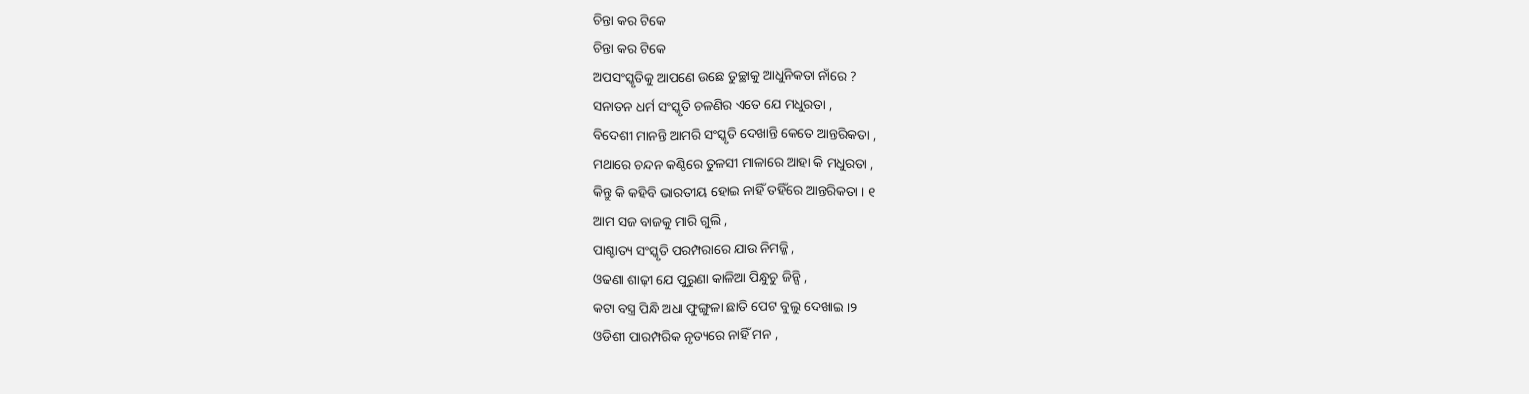ଚିନ୍ତା କର ଟିକେ
ଚିନ୍ତା କର ଟିକେ
ଅପସଂସ୍କୃତିକୁ ଆପଣେ ଉଛେ ତୁଚ୍ଛାକୁ ଆଧୁନିକତା ନାଁରେ ?
ସନାତନ ଧର୍ମ ସଂସ୍କୃତି ଚଳଣିର ଏତେ ଯେ ମଧୁରତା ,
ବିଦେଶୀ ମାନନ୍ତି ଆମରି ସଂସ୍କୃତି ଦେଖାନ୍ତି କେତେ ଆନ୍ତରିକତା ,
ମଥାରେ ଚନ୍ଦନ କଣ୍ଠିରେ ତୁଳସୀ ମାଳାରେ ଆହା କି ମଧୁରତା ,
କିନ୍ତୁ କି କହିବି ଭାରତୀୟ ହୋଇ ନାହିଁ ତହିଁରେ ଆନ୍ତରିକତା । ୧
ଆମ ସଜ ବାଜକୁ ମାରି ଗୁଲି ,
ପାଶ୍ଚାତ୍ୟ ସଂସ୍କୃତି ପରମ୍ପରାରେ ଯାଉ ନିମଜ୍ଜି ,
ଓଢଣା ଶାଢ଼ୀ ଯେ ପୁରୁଣା କାଳିଆ ପିନ୍ଧୁଚୁ ଜିନ୍ସି ,
କଟା ବସ୍ତ୍ର ପିନ୍ଧି ଅଧା ଫୁଙ୍ଗୁଳା ଛାତି ପେଟ ବୁଲୁ ଦେଖାଇ ।୨
ଓଡିଶୀ ପାରମ୍ପରିକ ନୃତ୍ୟରେ ନାହିଁ ମନ ,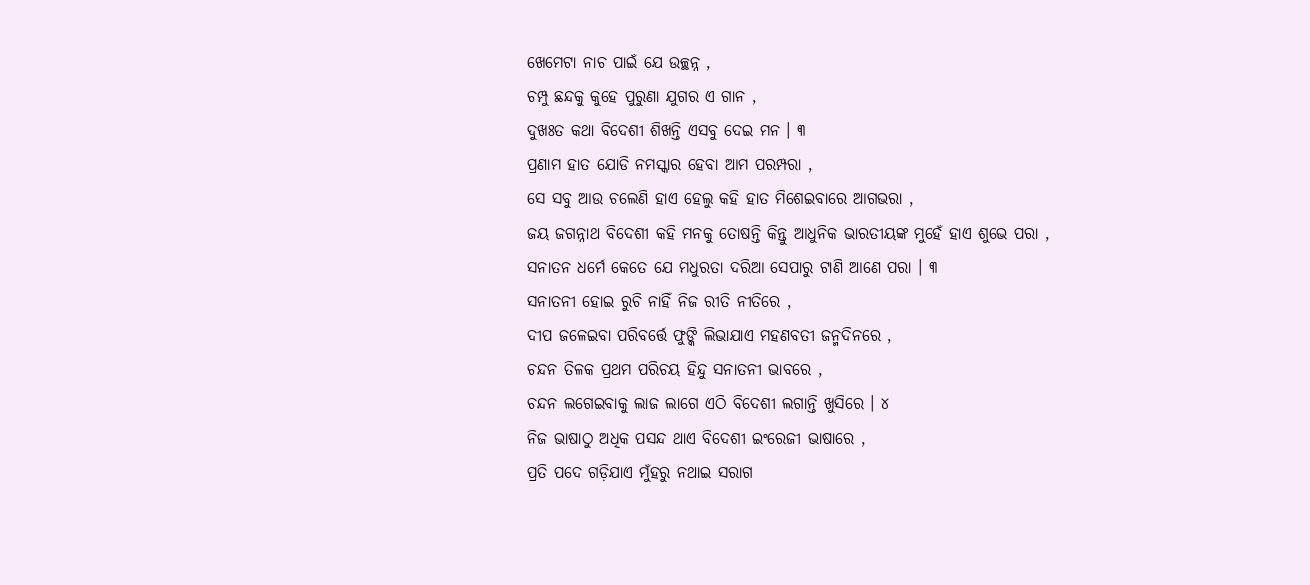ଖେମେଟା ନାଚ ପାଇଁ ଯେ ଉଚ୍ଛନ୍ନ ,
ଚମ୍ପୁ ଛନ୍ଦକୁ କୁହେ ପୁରୁଣା ଯୁଗର ଏ ଗାନ ,
ଦୁଖଃତ କଥା ବିଦେଶୀ ଶିଖନ୍ତି ଏସବୁ ଦେଇ ମନ । ୩
ପ୍ରଣାମ ହାତ ଯୋଡି ନମସ୍କାର ହେବା ଆମ ପରମ୍ପରା ,
ସେ ସବୁ ଆଉ ଚଲେଣି ହାଏ ହେଲୁ କହି ହାତ ମିଶେଇବାରେ ଆଗଭରା ,
ଜୟ ଜଗନ୍ନାଥ ବିଦେଶୀ କହି ମନକୁ ତୋଷନ୍ତି କିନ୍ତୁ ଆଧୁନିକ ଭାରତୀୟଙ୍କ ମୁହେଁ ହାଏ ଶୁଭେ ପରା ,
ସନାତନ ଧର୍ମେ କେତେ ଯେ ମଧୁରତା ଦରିଆ ସେପାରୁ ଟାଣି ଆଣେ ପରା । ୩
ସନାତନୀ ହୋଇ ରୁଚି ନାହିଁ ନିଜ ରୀତି ନୀତିରେ ,
ଦୀପ ଜଳେଇବା ପରିବର୍ତ୍ତେ ଫୁଙ୍କି ଲିଭାଯାଏ ମହଣବତୀ ଜନ୍ମଦିନରେ ,
ଚନ୍ଦନ ତିଳକ ପ୍ରଥମ ପରିଚୟ ହିନ୍ଦୁ ସନାତନୀ ଭାବରେ ,
ଚନ୍ଦନ ଲଗେଇବାକୁ ଲାଜ ଲାଗେ ଏଠି ବିଦେଶୀ ଲଗାନ୍ତି ଖୁସିରେ । ୪
ନିଜ ଭାଷାଠୁ ଅଧିକ ପସନ୍ଦ ଥାଏ ବିଦେଶୀ ଇଂରେଜୀ ଭାଷାରେ ,
ପ୍ରତି ପଦେ ଗଡ଼ିଯାଏ ମୁଁହରୁ ନଥାଇ ସରାଗ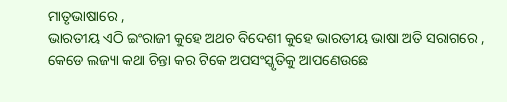ମାତୃଭାଷାରେ ,
ଭାରତୀୟ ଏଠି ଇଂରାଜୀ କୁହେ ଅଥଚ ବିଦେଶୀ କୁହେ ଭାରତୀୟ ଭାଷା ଅତି ସରାଗରେ ,
କେଡେ ଲଜ୍ୟା କଥା ଚିନ୍ତା କର ଟିକେ ଅପସଂସ୍କୃତିକୁ ଆପଣେଉଛେ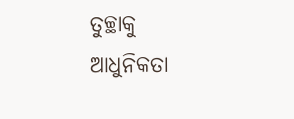ତୁଚ୍ଛାକୁ ଆଧୁନିକତା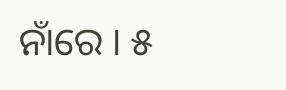ନାଁରେ । ୫